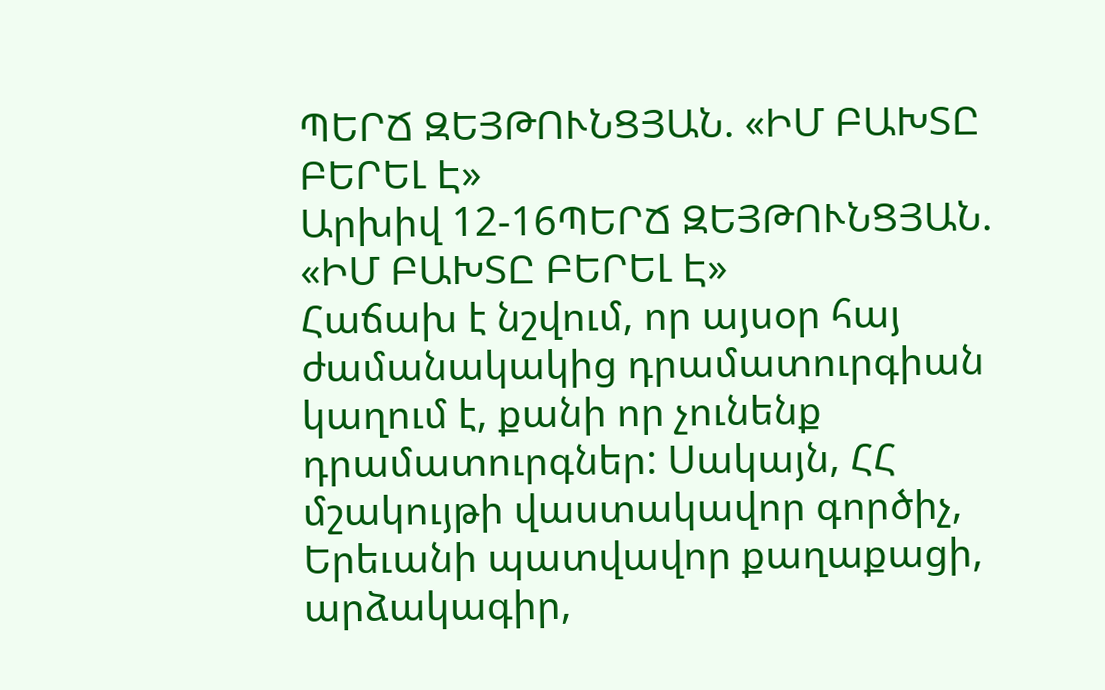ՊԵՐՃ ԶԵՅԹՈՒՆՑՅԱՆ. «ԻՄ ԲԱԽՏԸ ԲԵՐԵԼ Է»
Արխիվ 12-16ՊԵՐՃ ԶԵՅԹՈՒՆՑՅԱՆ. «ԻՄ ԲԱԽՏԸ ԲԵՐԵԼ Է»
Հաճախ է նշվում, որ այսօր հայ ժամանակակից դրամատուրգիան կաղում է, քանի որ չունենք դրամատուրգներ: Սակայն, ՀՀ մշակույթի վաստակավոր գործիչ, Երեւանի պատվավոր քաղաքացի, արձակագիր,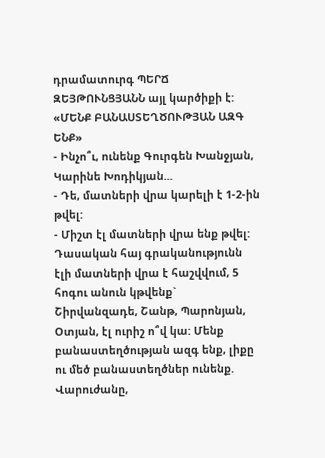դրամատուրգ ՊԵՐՃ ԶԵՅԹՈՒՆՑՅԱՆՆ այլ կարծիքի է:
«ՄԵՆՔ ԲԱՆԱՍՏԵՂԾՈՒԹՅԱՆ ԱԶԳ ԵՆՔ»
- Ինչո՞ւ, ունենք Գուրգեն Խանջյան, Կարինե Խոդիկյան...
- Դե, մատների վրա կարելի է 1-2-ին թվել:
- Միշտ էլ մատների վրա ենք թվել: Դասական հայ գրականությունն էլի մատների վրա է հաշվվում, 5 հոգու անուն կթվենք` Շիրվանզադե, Շանթ, Պարոնյան, Օտյան, էլ ուրիշ ո՞վ կա: Մենք բանաստեղծության ազգ ենք, լիքը ու մեծ բանաստեղծներ ունենք. Վարուժանը,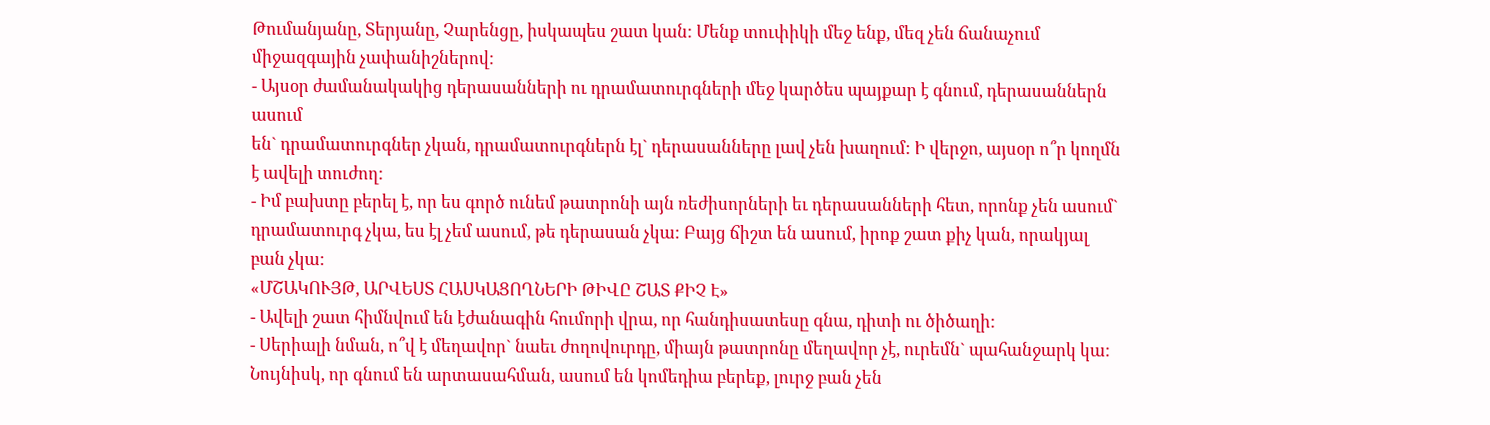Թումանյանը, Տերյանը, Չարենցը, իսկապես շատ կան: Մենք տուփիկի մեջ ենք, մեզ չեն ճանաչում միջազգային չափանիշներով:
- Այսօր ժամանակակից դերասանների ու դրամատուրգների մեջ կարծես պայքար է գնում, դերասաններն ասում
են` դրամատուրգներ չկան, դրամատուրգներն էլ` դերասանները լավ չեն խաղում: Ի վերջո, այսօր ո՞ր կողմն է ավելի տուժող:
- Իմ բախտը բերել է, որ ես գործ ունեմ թատրոնի այն ռեժիսորների եւ դերասանների հետ, որոնք չեն ասում` դրամատուրգ չկա, ես էլ չեմ ասում, թե դերասան չկա: Բայց ճիշտ են ասում, իրոք շատ քիչ կան, որակյալ բան չկա:
«ՄՇԱԿՈՒՅԹ, ԱՐՎԵՍՏ ՀԱՍԿԱՑՈՂՆԵՐԻ ԹԻՎԸ ՇԱՏ ՔԻՉ Է»
- Ավելի շատ հիմնվում են էժանագին հումորի վրա, որ հանդիսատեսը գնա, դիտի ու ծիծաղի:
- Սերիալի նման, ո՞վ է մեղավոր` նաեւ ժողովուրդը, միայն թատրոնը մեղավոր չէ, ուրեմն` պահանջարկ կա: Նույնիսկ, որ գնում են արտասահման, ասում են կոմեդիա բերեք, լուրջ բան չեն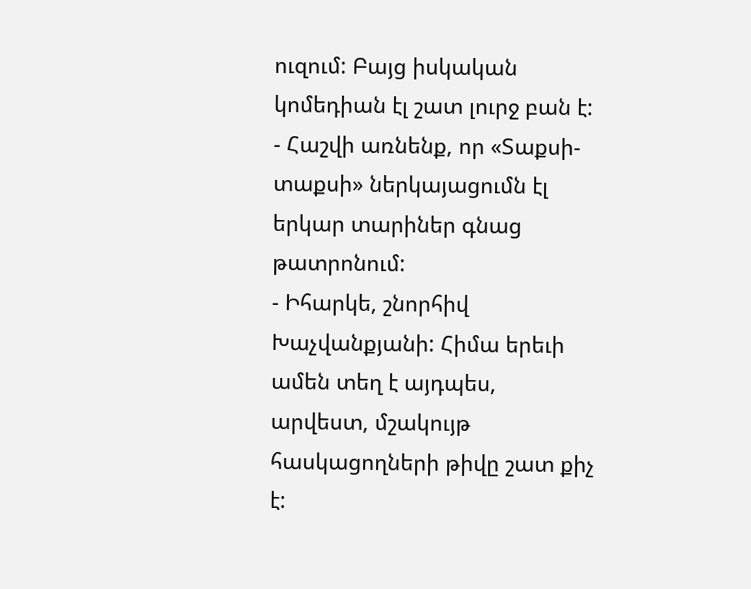ուզում: Բայց իսկական կոմեդիան էլ շատ լուրջ բան է:
- Հաշվի առնենք, որ «Տաքսի-տաքսի» ներկայացումն էլ երկար տարիներ գնաց թատրոնում:
- Իհարկե, շնորհիվ Խաչվանքյանի: Հիմա երեւի ամեն տեղ է այդպես, արվեստ, մշակույթ հասկացողների թիվը շատ քիչ է: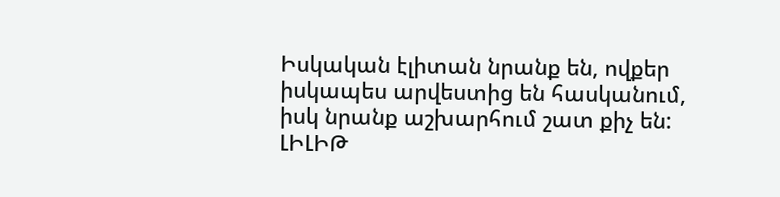Իսկական էլիտան նրանք են, ովքեր իսկապես արվեստից են հասկանում, իսկ նրանք աշխարհում շատ քիչ են:
ԼԻԼԻԹ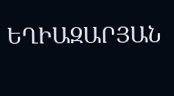ԵՂԻԱԶԱՐՅԱՆ